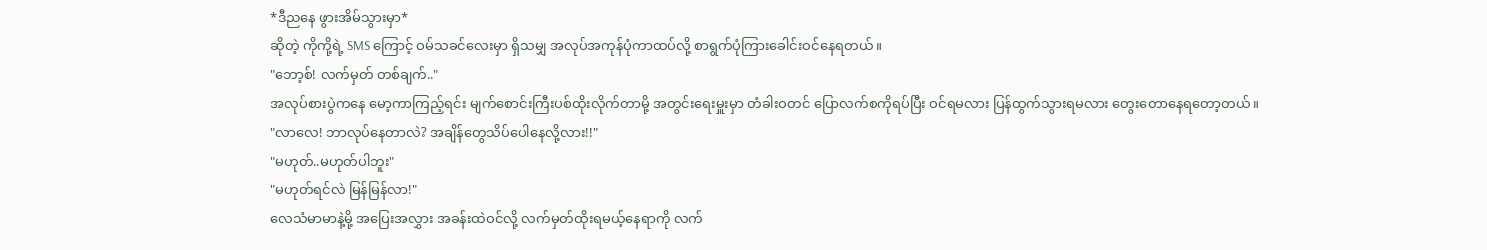*ဒီညနေ ဖွားအိမ်သွားမှာ*
ဆိုတဲ့ ကိုကို့ရဲ့ SMS ကြောင့် ဝမ်သခင်လေးမှာ ရှိသမျှ အလုပ်အကုန်ပုံကာထပ်လို့ စာရွက်ပုံကြားခေါင်းဝင်နေရတယ်။
"ဘော့စ်! လက်မှတ် တစ်ချက်.."
အလုပ်စားပွဲကနေ မော့ကာကြည့်ရင်း မျက်စောင်းကြီးပစ်ထိုးလိုက်တာမို့ အတွင်းရေးမှူးမှာ တံခါးဝတင် ပြောလက်စကိုရပ်ပြီး ဝင်ရမလား ပြန်ထွက်သွားရမလား တွေးတောနေရတော့တယ်။
"လာလေ! ဘာလုပ်နေတာလဲ? အချိန်တွေသိပ်ပေါနေလို့လား!!"
"မဟုတ်..မဟုတ်ပါဘူး"
"မဟုတ်ရင်လဲ မြန်မြန်လာ!"
လေသံမာမာနဲ့မို့ အပြေးအလွှား အခန်းထဲဝင်လို့ လက်မှတ်ထိုးရမယ့်နေရာကို လက်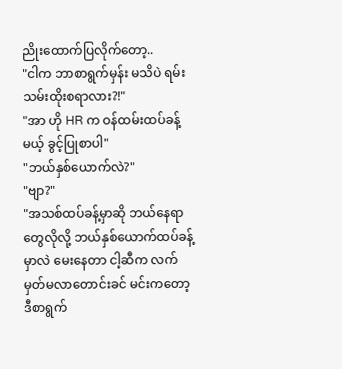ညိုးထောက်ပြလိုက်တော့..
"ငါက ဘာစာရွက်မှန်း မသိပဲ ရမ်းသမ်းထိုးစရာလား?!"
"အာ ဟို HR က ဝန်ထမ်းထပ်ခန့်မယ့် ခွင့်ပြုစာပါ"
"ဘယ်နှစ်ယောက်လဲ?"
"ဗျာ?"
"အသစ်ထပ်ခန့်မှာဆို ဘယ်နေရာတွေလိုလို့ ဘယ်နှစ်ယောက်ထပ်ခန့်မှာလဲ မေးနေတာ ငါ့ဆီက လက်မှတ်မလာတောင်းခင် မင်းကတော့ဒီစာရွက်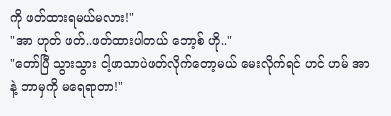ကို ဖတ်ထားရမယ်မလား!"
"အာ ဟုတ် ဖတ်..ဖတ်ထားပါတယ် ဘော့စ် ဟို.."
"တော်ပြီ သွားသွား ငါ့ဖာသာပဲဖတ်လိုက်တော့မယ် မေးလိုက်ရင် ဟင် ဟမ် အာနဲ့ ဘာမှကို မရေရာတာ!"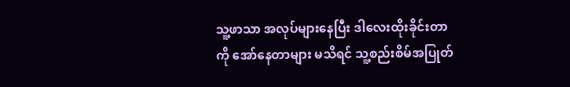သူ့ဖာသာ အလုပ်များနေပြီး ဒါလေးထိုးခိုင်းတာကို အော်နေတာများ မသိရင် သူ့စည်းစိမ်အပြုတ်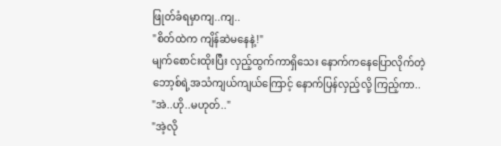ဖြုတ်ခံရမှာကျ..ကျ..
"စိတ်ထဲက ကျိန်ဆဲမနေနဲ့!"
မျက်စောင်းထိုးပြီး လှည့်ထွက်ကာရှိသေး နောက်ကနေပြောလိုက်တဲ့ ဘော့စ်ရဲ့အသံကျယ်ကျယ်ကြောင့် နောက်ပြန်လှည့်လို့ ကြည့်ကာ..
"အဲ..ဟို..မဟုတ်.."
"အဲ့လို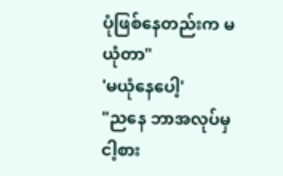ပုံဖြစ်နေတည်းက မယုံတာ"
'မယုံနေပေါ့'
"ညနေ ဘာအလုပ်မှ ငါ့စား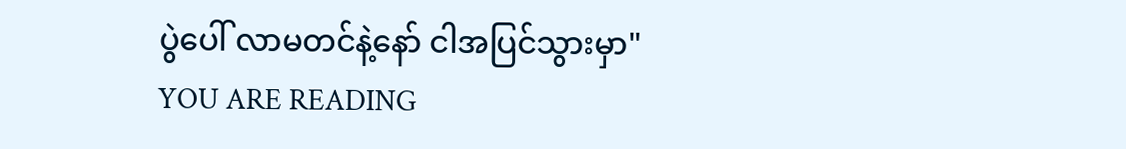ပွဲပေါ် လာမတင်နဲ့နော် ငါအပြင်သွားမှာ"
YOU ARE READING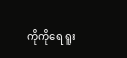ကိုကိုရေ ရူး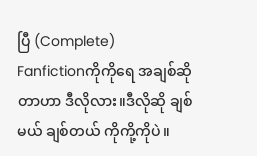ပြီ (Complete)
Fanfictionကိုကိုရေ အချစ်ဆိုတာဟာ ဒီလိုလား။ဒီလိုဆို ချစ်မယ် ချစ်တယ် ကိုကို့ကိုပဲ။